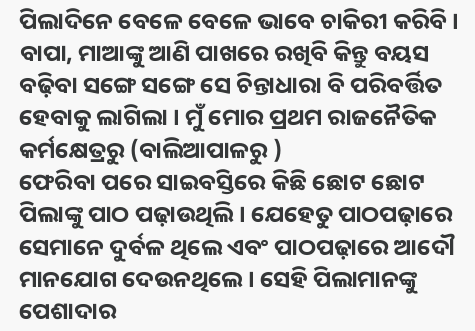ପିଲାଦିନେ ବେଳେ ବେଳେ ଭାବେ ଚାକିରୀ କରିବି । ବାପା, ମାଆଙ୍କୁ ଆଣି ପାଖରେ ରଖିବି କିନ୍ତୁ ବୟସ ବଢ଼ିବା ସଙ୍ଗେ ସଙ୍ଗେ ସେ ଚିନ୍ତାଧାରା ବି ପରିବର୍ତ୍ତିତ ହେବାକୁ ଲାଗିଲା । ମୁଁ ମୋର ପ୍ରଥମ ରାଜନୈତିକ କର୍ମକ୍ଷେତ୍ରରୁ (ବାଲିଆପାଳରୁ )
ଫେରିବା ପରେ ସାଇବସ୍ତିରେ କିଛି ଛୋଟ ଛୋଟ ପିଲାଙ୍କୁ ପାଠ ପଢ଼ାଉଥିଲି । ଯେହେତୁ ପାଠପଢ଼ାରେ ସେମାନେ ଦୁର୍ବଳ ଥିଲେ ଏବଂ ପାଠପଢ଼ାରେ ଆଦୌ ମାନଯୋଗ ଦେଉନଥିଲେ । ସେହି ପିଲାମାନଙ୍କୁ ପେଶାଦାର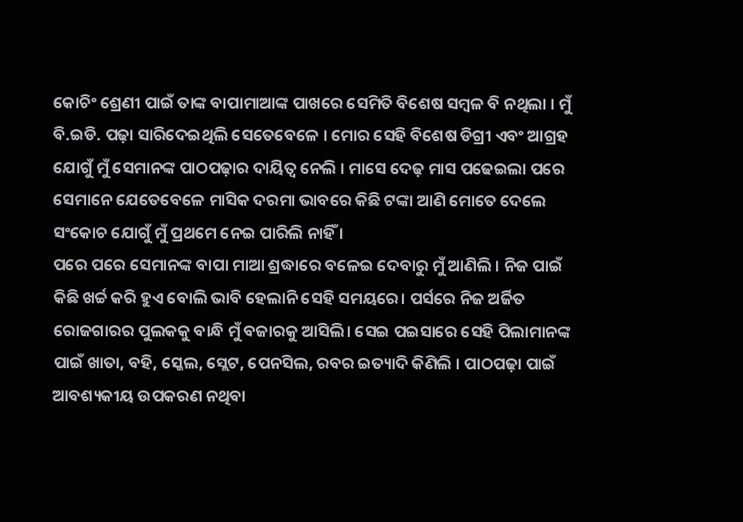କୋଚିଂ ଶ୍ରେଣୀ ପାଇଁ ତାଙ୍କ ବାପାମାଆଙ୍କ ପାଖରେ ସେମିତି ବିଶେଷ ସମ୍ବଳ ବି ନଥିଲା । ମୁଁ ବି.ଇଡି. ପଢ଼ା ସାରିଦେଇଥିଲି ସେତେବେଳେ । ମୋର ସେହି ବିଶେଷ ଡିଗ୍ରୀ ଏବଂ ଆଗ୍ରହ ଯୋଗୁଁ ମୁଁ ସେମାନଙ୍କ ପାଠପଢ଼ାର ଦାୟିତ୍ୱ ନେଲି । ମାସେ ଦେଢ଼ ମାସ ପଢେଇଲା ପରେ ସେମାନେ ଯେତେବେଳେ ମାସିକ ଦରମା ଭାବରେ କିଛି ଟଙ୍କା ଆଣି ମୋତେ ଦେଲେ ସଂକୋଚ ଯୋଗୁଁ ମୁଁ ପ୍ରଥମେ ନେଇ ପାରିଲି ନାହିଁ ।
ପରେ ପରେ ସେମାନଙ୍କ ବାପା ମାଆ ଶ୍ରଦ୍ଧାରେ ବଳେଇ ଦେବାରୁ ମୁଁ ଆଣିଲି । ନିଜ ପାଇଁ କିଛି ଖର୍ଚ୍ଚ କରି ହୁଏ ବୋଲି ଭାବି ହେଲାନି ସେହି ସମୟରେ। ପର୍ସରେ ନିଜ ଅର୍ଜିତ ରୋଜଗାରର ପୁଲକକୁ ବାନ୍ଧି ମୁଁ ବଜାରକୁ ଆସିଲି। ସେଇ ପଇସାରେ ସେହି ପିଲାମାନଙ୍କ ପାଇଁ ଖାତା, ବହି, ସ୍କେଲ, ସ୍ଲେଟ, ପେନସିଲ, ରବର ଇତ୍ୟାଦି କିଣିଲି । ପାଠପଢ଼ା ପାଇଁ ଆବଶ୍ୟକୀୟ ଉପକରଣ ନଥିବା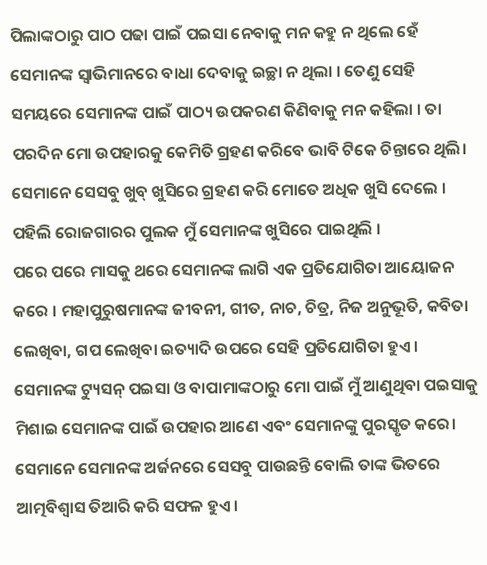ପିଲାଙ୍କଠାରୁ ପାଠ ପଢା ପାଇଁ ପଇସା ନେବାକୁ ମନ କହୁ ନ ଥିଲେ ହେଁ ସେମାନଙ୍କ ସ୍ବାଭିମାନରେ ବାଧା ଦେବାକୁ ଇଚ୍ଛା ନ ଥିଲା । ତେଣୁ ସେହି ସମୟରେ ସେମାନଙ୍କ ପାଇଁ ପାଠ୍ୟ ଉପକରଣ କିଣିବାକୁ ମନ କହିଲା । ତା ପରଦିନ ମୋ ଉପହାରକୁ କେମିତି ଗ୍ରହଣ କରିବେ ଭାବି ଟିକେ ଚିନ୍ତାରେ ଥିଲି। ସେମାନେ ସେସବୁ ଖୁବ୍ ଖୁସିରେ ଗ୍ରହଣ କରି ମୋତେ ଅଧିକ ଖୁସି ଦେଲେ । ପହିଲି ରୋଜଗାରର ପୁଲକ ମୁଁ ସେମାନଙ୍କ ଖୁସିରେ ପାଇଥିଲି ।
ପରେ ପରେ ମାସକୁ ଥରେ ସେମାନଙ୍କ ଲାଗି ଏକ ପ୍ରତିଯୋଗିତା ଆୟୋଜନ କରେ । ମହାପୁରୁଷମାନଙ୍କ ଜୀବନୀ, ଗୀତ, ନାଚ, ଚିତ୍ର, ନିଜ ଅନୁଭୂତି, କବିତା ଲେଖିବା, ଗପ ଲେଖିବା ଇତ୍ୟାଦି ଉପରେ ସେହି ପ୍ରତିଯୋଗିତା ହୁଏ। ସେମାନଙ୍କ ଟ୍ୟୁସନ୍ ପଇସା ଓ ବାପାମାଙ୍କଠାରୁ ମୋ ପାଇଁ ମୁଁ ଆଣୁଥିବା ପଇସାକୁ ମିଶାଇ ସେମାନଙ୍କ ପାଇଁ ଉପହାର ଆଣେ ଏବଂ ସେମାନଙ୍କୁ ପୁରସ୍କୃତ କରେ। ସେମାନେ ସେମାନଙ୍କ ଅର୍ଜନରେ ସେସବୁ ପାଉଛନ୍ତି ବୋଲି ତାଙ୍କ ଭିତରେ ଆତ୍ମବିଶ୍ୱାସ ତିଆରି କରି ସଫଳ ହୁଏ।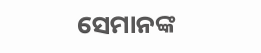ସେମାନଙ୍କ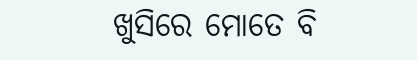ଖୁସିରେ ମୋତେ ବି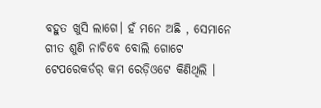ବହୁତ ଖୁସି ଲାଗେ। ହଁ ମନେ ଅଛି , ସେମାନେ ଗୀତ ଶୁଣି ନାଚିବେ ବୋଲି ଗୋଟେ ଟେପରେକର୍ଡର୍ କମ ରେଡ଼ିଓଟେ କିଣିଥିଲି ।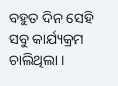ବହୁତ ଦିନ ସେହି ସବୁ କାର୍ଯ୍ୟକ୍ରମ ଚାଲିଥିଲା ।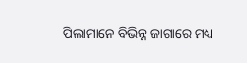ପିଲାମାନେ ବିଭିନ୍ନ ଜାଗାରେ ମଧ୍ୟ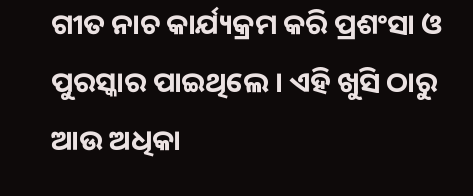ଗୀତ ନାଚ କାର୍ଯ୍ୟକ୍ରମ କରି ପ୍ରଶଂସା ଓ ପୁରସ୍କାର ପାଇଥିଲେ । ଏହି ଖୁସି ଠାରୁ ଆଉ ଅଧିକା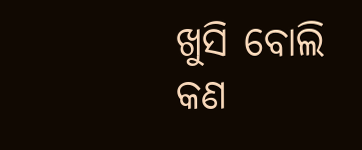ଖୁସି ବୋଲି କଣ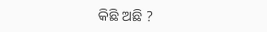କିଛି ଅଛି ?